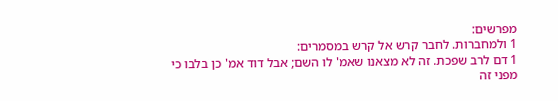מפרשים:
1 ולמחברות. לחבר קרש אל קרש במסמרים:
1 דם לרב שפכת. זה לא מצאנו שאמ' לו השם; אבל דוד אמ' כן בלבו כי מפני זה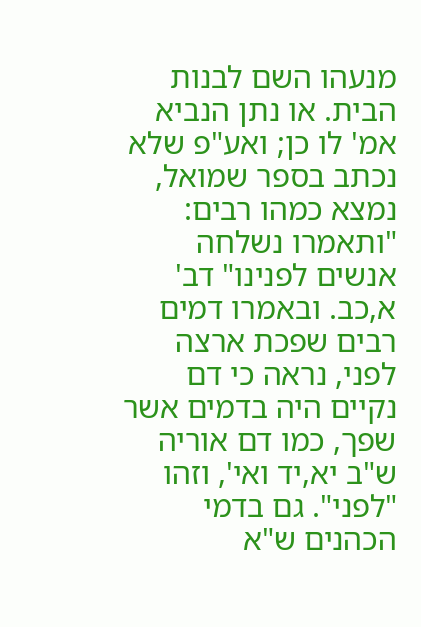מנעהו השם לבנות הבית. או נתן הנביא אמ' לו כן; ואע"פ שלא נכתב בספר שמואל, נמצא כמהו רבים: "ותאמרו נשלחה אנשים לפנינו" דב' א,כב. ובאמרו דמים רבים שפכת ארצה לפני, נראה כי דם נקיים היה בדמים אשר שפך, כמו דם אוריה ש"ב יא,יד ואי', וזהו "לפני". גם בדמי הכהנים ש"א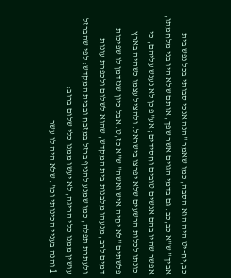כב,יח-יט היה הוא הסבה, כמו שאמר "הנה אנכי סבותי בכל נפש בית אביך" ש"א כב,כב. גם בדמי הגוים אשר שפך, אותם שלא היו בני מלחמתו, אפשר שהיו בהם אנשים טובים וחסידים; אע"פ כן לא נענש עליהם, כי כונתו לכלות הרשעים שלא יפרצו בישראל. ולהציל עצמו כשהיה בארץ פלשתים "לא יחַיה איש ואשה" ש"א כז,ט. אבל כיון שנזדמן לו שפיכות דמים לרב, מנעהו מלבנות בית המקדש, שהוא לשלום ולכפרת עונות ולעתרת תפלה, כמו שמנע להניף ברזל במזבח ובבית המקדש: לפי שהברזל עושין ממנו כלי הריגה, לא יעשו ממנו כלי שלום ברוב:
1 והנה בעניי הכינותי וכו'. שלא היה לו עשר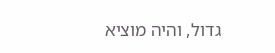גדול, והיה מוציא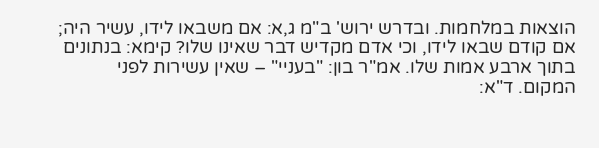הוצאות במלחמות. ובדרש ירוש' ב"מ ג,א: אם משבאו לידו, עשיר היה; אם קודם שבאו לידו, וכי אדם מקדיש דבר שאינו שלו? קימא: בנתונים בתוך ארבע אמות שלו. אמ"ר בון: "בעניי" – שאין עשירות לפני המקום. ד"א: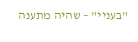"בעניי" – שהיה מתענה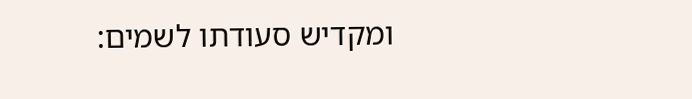ומקדיש סעודתו לשמים: